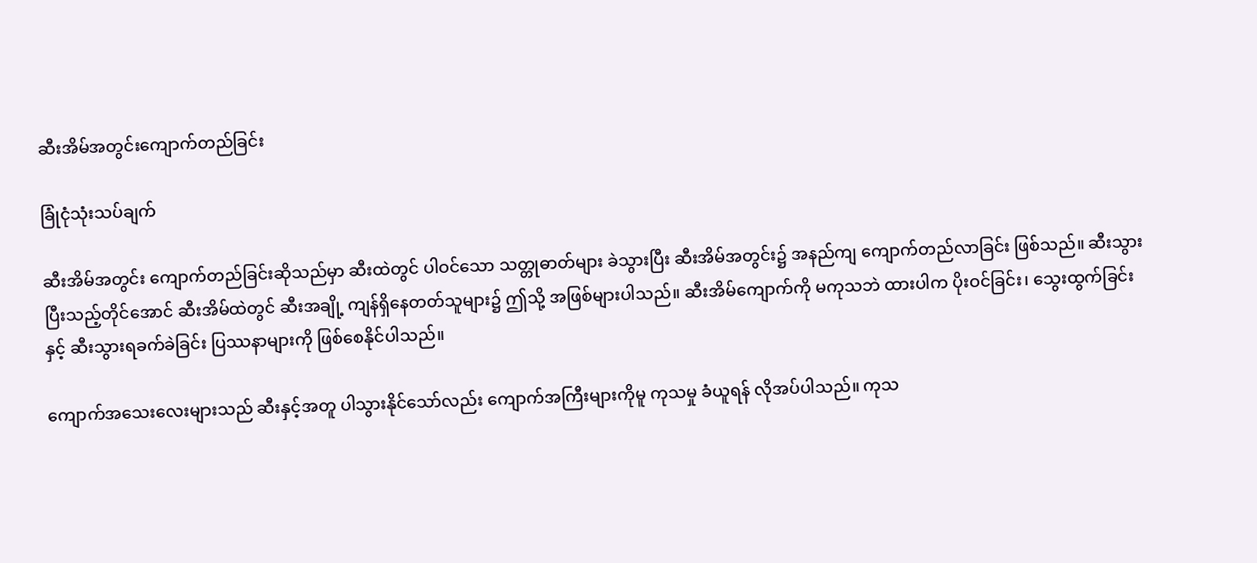ဆီးအိမ်အတွင်းကျောက်တည်ခြင်း

ခြုံငုံသုံးသပ်ချက်

ဆီးအိမ်အတွင်း ကျောက်တည်ခြင်းဆိုသည်မှာ ဆီးထဲတွင် ပါဝင်သော သတ္တုဓာတ်များ ခဲသွားပြီး ဆီးအိမ်အတွင်း၌ အနည်ကျ ကျောက်တည်လာခြင်း ဖြစ်သည်။ ဆီးသွားပြီးသည့်တိုင်အောင် ဆီးအိမ်ထဲတွင် ဆီးအချို့ ကျန်ရှိနေတတ်သူများ၌ ဤသို့ အဖြစ်များပါသည်။ ဆီးအိမ်ကျောက်ကို မကုသဘဲ ထားပါက ပိုးဝင်ခြင်း၊ သွေးထွက်ခြင်းနှင့် ဆီးသွားရခက်ခဲခြင်း ပြဿနာများကို ဖြစ်စေနိုင်ပါသည်။

ကျောက်အသေးလေးများသည် ဆီးနှင့်အတူ ပါသွားနိုင်သော်လည်း ကျောက်အကြီးများကိုမူ ကုသမှု ခံယူရန် လိုအပ်ပါသည်။ ကုသ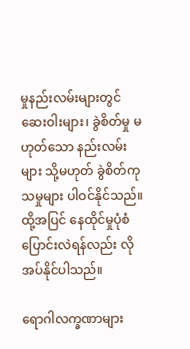မှုနည်းလမ်းများတွင် ဆေးဝါးများ၊ ခွဲစိတ်မှု မဟုတ်သော နည်းလမ်းများ သို့မဟုတ် ခွဲစိတ်ကုသမှုများ ပါဝင်နိုင်သည်။ ထို့အပြင် နေထိုင်မှုပုံစံ ပြောင်းလဲရန်လည်း လိုအပ်နိုင်ပါသည်။

ရောဂါလက္ခဏာများ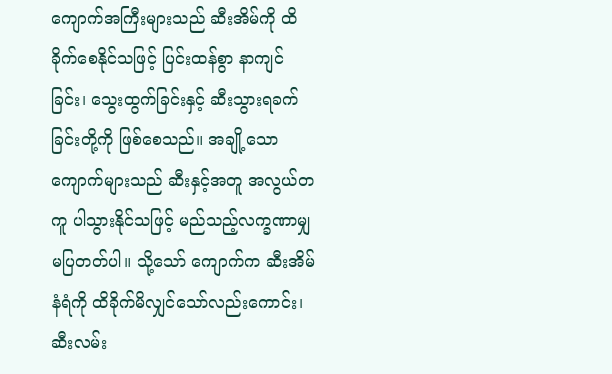ကျောက်အကြီးများသည် ဆီးအိမ်ကို ထိခိုက်စေနိုင်သဖြင့် ပြင်းထန်စွာ နာကျင်ခြင်း၊ သွေးထွက်ခြင်းနှင့် ဆီးသွားရခက်ခြင်းတို့ကို ဖြစ်စေသည်။ အချို့သော ကျောက်များသည် ဆီးနှင့်အတူ အလွယ်တကူ ပါသွားနိုင်သဖြင့် မည်သည့်လက္ခဏာမျှ မပြတတ်ပါ။ သို့သော် ကျောက်က ဆီးအိမ်နံရံကို ထိခိုက်မိလျှင်သော်လည်းကောင်း၊ ဆီးလမ်း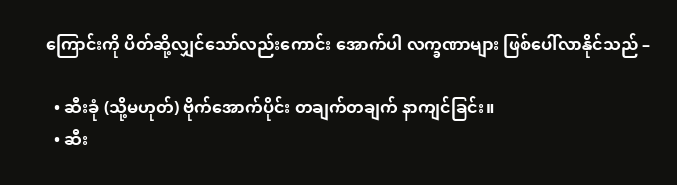ကြောင်းကို ပိတ်ဆို့လျှင်သော်လည်းကောင်း အောက်ပါ လက္ခဏာများ ဖြစ်ပေါ်လာနိုင်သည် –

  • ဆီးခုံ (သို့မဟုတ်) ဗိုက်အောက်ပိုင်း တချက်တချက် နာကျင်ခြင်း။
  • ဆီး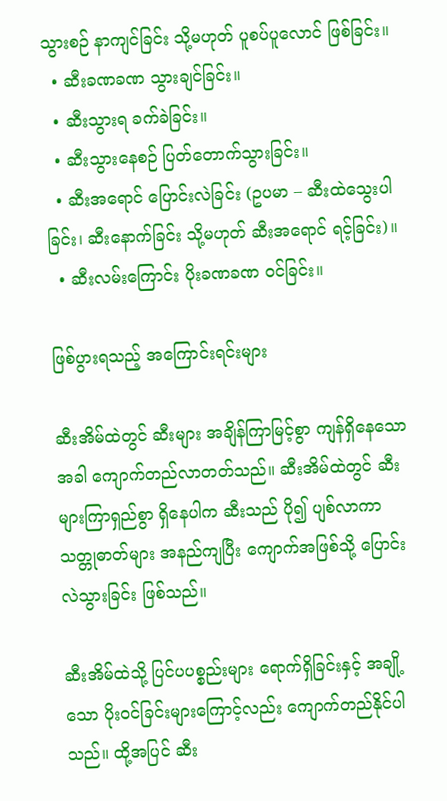သွားစဉ် နာကျင်ခြင်း သို့မဟုတ် ပူစပ်ပူလောင် ဖြစ်ခြင်း။
  • ဆီးခဏခဏ သွားချင်ခြင်း။
  • ဆီးသွားရ ခက်ခဲခြင်း။
  • ဆီးသွားနေစဉ် ပြတ်တောက်သွားခြင်း။
  • ဆီးအရောင် ပြောင်းလဲခြင်း (ဥပမာ – ဆီးထဲသွေးပါခြင်း၊ ဆီးနောက်ခြင်း သို့မဟုတ် ဆီးအရောင် ရင့်ခြင်း)။
  • ဆီးလမ်းကြောင်း ပိုးခဏခဏ ဝင်ခြင်း။

ဖြစ်ပွားရသည့် အကြောင်းရင်းများ

ဆီးအိမ်ထဲတွင် ဆီးများ အချိန်ကြာမြင့်စွာ ကျန်ရှိနေသောအခါ ကျောက်တည်လာတတ်သည်။ ဆီးအိမ်ထဲတွင် ဆီးများကြာရှည်စွာ ရှိနေပါက ဆီးသည် ပို၍ ပျစ်လာကာ သတ္တုဓာတ်များ အနည်ကျပြီး ကျောက်အဖြစ်သို့ ပြောင်းလဲသွားခြင်း ဖြစ်သည်။

ဆီးအိမ်ထဲသို့ ပြင်ပပစ္စည်းများ ရောက်ရှိခြင်းနှင့် အချို့သော ပိုးဝင်ခြင်းများကြောင့်လည်း ကျောက်တည်နိုင်ပါသည်။ ထို့အပြင် ဆီး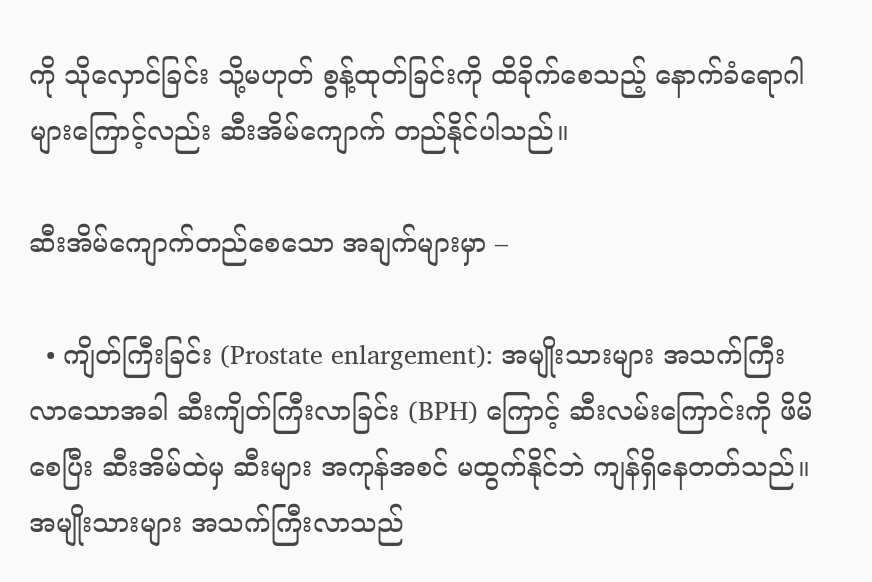ကို သိုလှောင်ခြင်း သို့မဟုတ် စွန့်ထုတ်ခြင်းကို ထိခိုက်စေသည့် နောက်ခံရောဂါများကြောင့်လည်း ဆီးအိမ်ကျောက် တည်နိုင်ပါသည်။

ဆီးအိမ်ကျောက်တည်စေသော အချက်များမှာ –

  • ကျိတ်ကြီးခြင်း (Prostate enlargement): အမျိုးသားများ အသက်ကြီးလာသောအခါ ဆီးကျိတ်ကြီးလာခြင်း (BPH) ကြောင့် ဆီးလမ်းကြောင်းကို ဖိမိစေပြီး ဆီးအိမ်ထဲမှ ဆီးများ အကုန်အစင် မထွက်နိုင်ဘဲ ကျန်ရှိနေတတ်သည်။ အမျိုးသားများ အသက်ကြီးလာသည်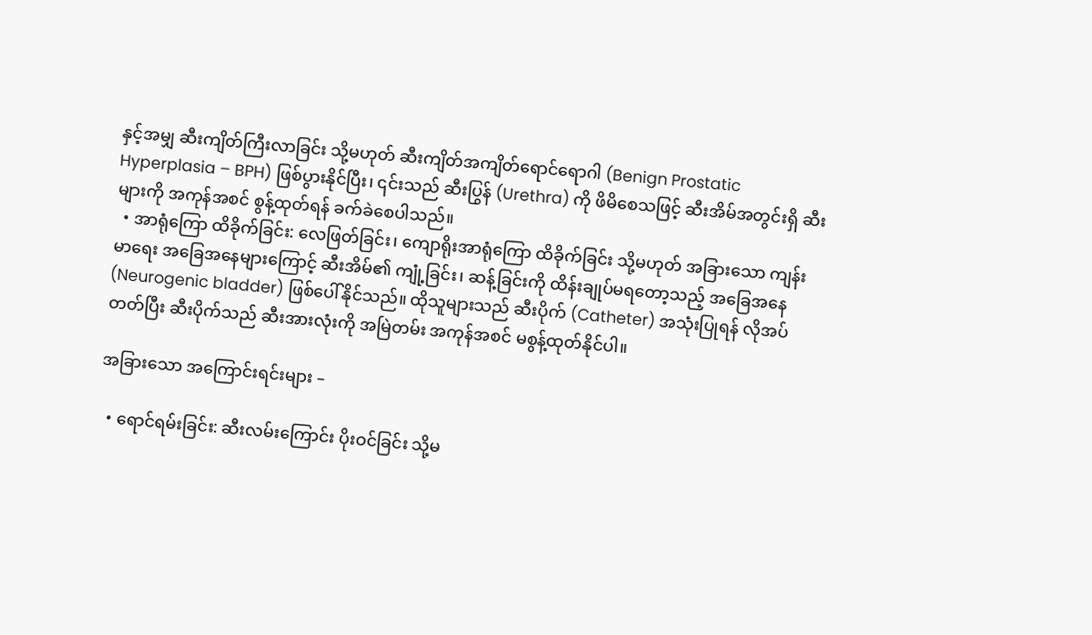နှင့်အမျှ ဆီးကျိတ်ကြီးလာခြင်း သို့မဟုတ် ဆီးကျိတ်အကျိတ်ရောင်ရောဂါ (Benign Prostatic Hyperplasia – BPH) ဖြစ်ပွားနိုင်ပြီး၊ ၎င်းသည် ဆီးပြွန် (Urethra) ကို ဖိမိစေသဖြင့် ဆီးအိမ်အတွင်းရှိ ဆီးများကို အကုန်အစင် စွန့်ထုတ်ရန် ခက်ခဲစေပါသည်။
  • အာရုံကြော ထိခိုက်ခြင်း: လေဖြတ်ခြင်း၊ ကျောရိုးအာရုံကြော ထိခိုက်ခြင်း သို့မဟုတ် အခြားသော ကျန်းမာရေး အခြေအနေများကြောင့် ဆီးအိမ်၏ ကျုံ့ခြင်း၊ ဆန့်ခြင်းကို ထိန်းချုပ်မရတော့သည့် အခြေအနေ (Neurogenic bladder) ဖြစ်ပေါ်နိုင်သည်။ ထိုသူများသည် ဆီးပိုက် (Catheter) အသုံးပြုရန် လိုအပ်တတ်ပြီး ဆီးပိုက်သည် ဆီးအားလုံးကို အမြဲတမ်း အကုန်အစင် မစွန့်ထုတ်နိုင်ပါ။

အခြားသော အကြောင်းရင်းများ –

  • ရောင်ရမ်းခြင်း: ဆီးလမ်းကြောင်း ပိုးဝင်ခြင်း သို့မ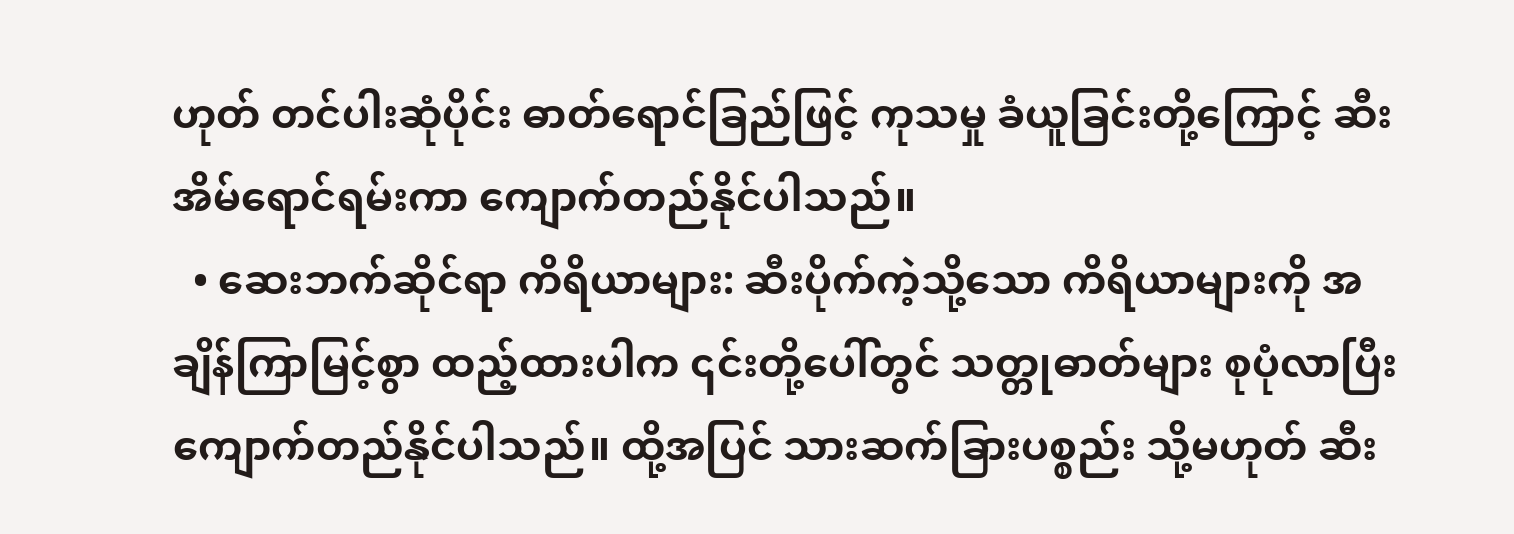ဟုတ် တင်ပါးဆုံပိုင်း ဓာတ်ရောင်ခြည်ဖြင့် ကုသမှု ခံယူခြင်းတို့ကြောင့် ဆီးအိမ်ရောင်ရမ်းကာ ကျောက်တည်နိုင်ပါသည်။
  • ဆေးဘက်ဆိုင်ရာ ကိရိယာများ: ဆီးပိုက်ကဲ့သို့သော ကိရိယာများကို အချိန်ကြာမြင့်စွာ ထည့်ထားပါက ၎င်းတို့ပေါ်တွင် သတ္တုဓာတ်များ စုပုံလာပြီး ကျောက်တည်နိုင်ပါသည်။ ထို့အပြင် သားဆက်ခြားပစ္စည်း သို့မဟုတ် ဆီး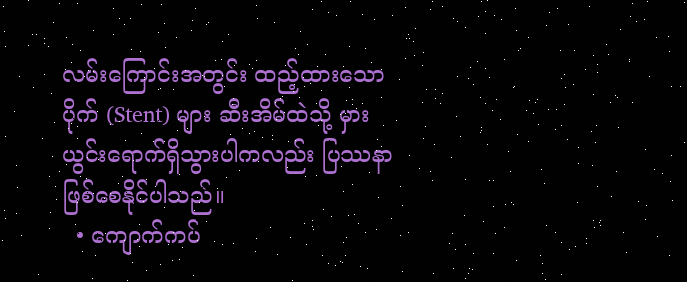လမ်းကြောင်းအတွင်း ထည့်ထားသော ပိုက် (Stent) များ ဆီးအိမ်ထဲသို့ မှားယွင်းရောက်ရှိသွားပါကလည်း ပြဿနာဖြစ်စေနိုင်ပါသည်။
  • ကျောက်ကပ်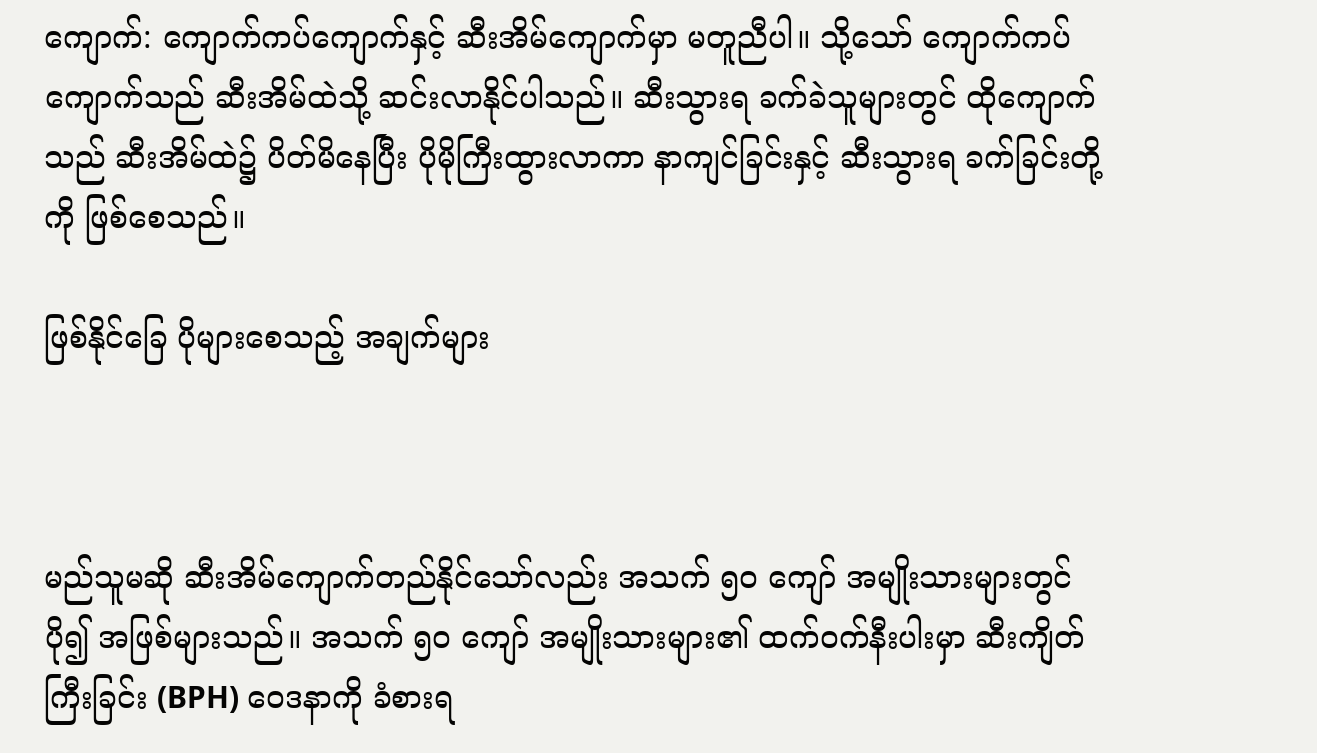ကျောက်: ကျောက်ကပ်ကျောက်နှင့် ဆီးအိမ်ကျောက်မှာ မတူညီပါ။ သို့သော် ကျောက်ကပ်ကျောက်သည် ဆီးအိမ်ထဲသို့ ဆင်းလာနိုင်ပါသည်။ ဆီးသွားရ ခက်ခဲသူများတွင် ထိုကျောက်သည် ဆီးအိမ်ထဲ၌ ပိတ်မိနေပြီး ပိုမိုကြီးထွားလာကာ နာကျင်ခြင်းနှင့် ဆီးသွားရ ခက်ခြင်းတို့ကို ဖြစ်စေသည်။

ဖြစ်နိုင်ခြေ ပိုများစေသည့် အချက်များ



မည်သူမဆို ဆီးအိမ်ကျောက်တည်နိုင်သော်လည်း အသက် ၅၀ ကျော် အမျိုးသားများတွင် ပို၍ အဖြစ်များသည်။ အသက် ၅၀ ကျော် အမျိုးသားများ၏ ထက်ဝက်နီးပါးမှာ ဆီးကျိတ်ကြီးခြင်း (BPH) ဝေဒနာကို ခံစားရ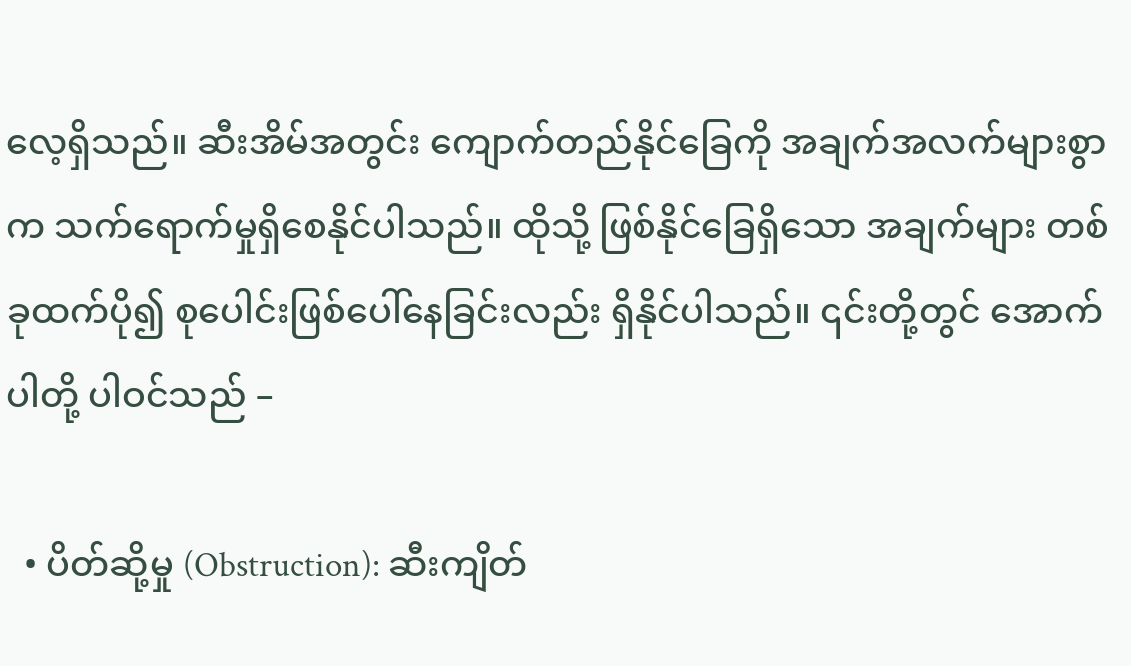လေ့ရှိသည်။ ဆီးအိမ်အတွင်း ကျောက်တည်နိုင်ခြေကို အချက်အလက်များစွာက သက်ရောက်မှုရှိစေနိုင်ပါသည်။ ထိုသို့ ဖြစ်နိုင်ခြေရှိသော အချက်များ တစ်ခုထက်ပို၍ စုပေါင်းဖြစ်ပေါ်နေခြင်းလည်း ရှိနိုင်ပါသည်။ ၎င်းတို့တွင် အောက်ပါတို့ ပါဝင်သည် –

  • ပိတ်ဆို့မှု (Obstruction): ဆီးကျိတ်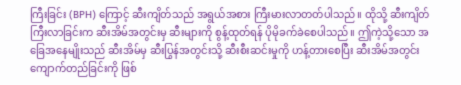ကြီးခြင်း (BPH) ကြောင့် ဆီးကျိတ်သည် အရွယ်အစား ကြီးမားလာတတ်ပါသည်။ ထိုသို့ ဆီးကျိတ်ကြီးလာခြင်းက ဆီးအိမ်အတွင်းမှ ဆီးများကို စွန့်ထုတ်ရန် ပိုမိုခက်ခဲစေပါသည်။ ဤကဲ့သို့သော အခြေအနေမျိုးသည် ဆီးအိမ်မှ ဆီးပြွန်အတွင်းသို့ ဆီးစီးဆင်းမှုကို ဟန့်တားစေပြီး ဆီးအိမ်အတွင်း ကျောက်တည်ခြင်းကို ဖြစ်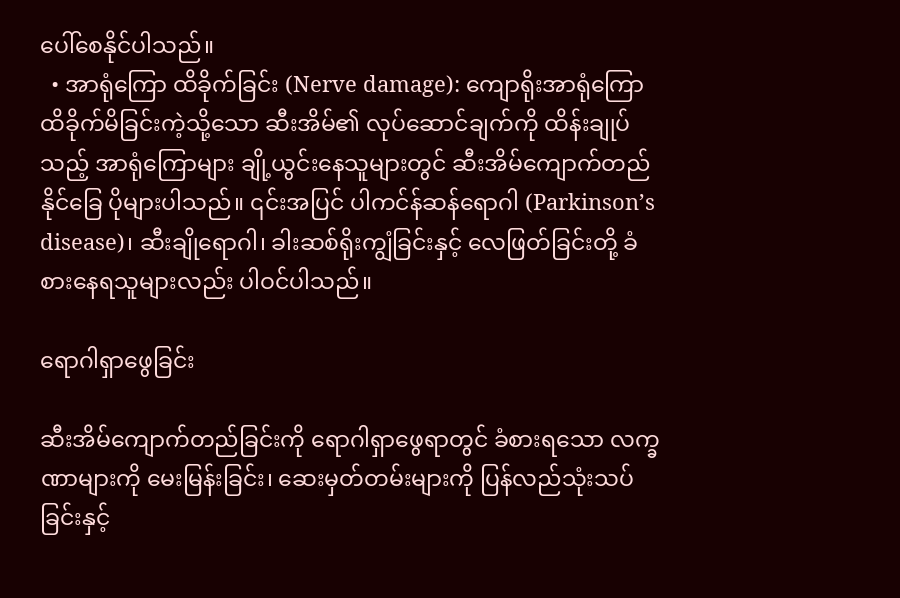ပေါ်စေနိုင်ပါသည်။
  • အာရုံကြော ထိခိုက်ခြင်း (Nerve damage): ကျောရိုးအာရုံကြော ထိခိုက်မိခြင်းကဲ့သို့သော ဆီးအိမ်၏ လုပ်ဆောင်ချက်ကို ထိန်းချုပ်သည့် အာရုံကြောများ ချို့ယွင်းနေသူများတွင် ဆီးအိမ်ကျောက်တည်နိုင်ခြေ ပိုများပါသည်။ ၎င်းအပြင် ပါကင်န်ဆန်ရောဂါ (Parkinson’s disease)၊ ဆီးချိုရောဂါ၊ ခါးဆစ်ရိုးကျွံခြင်းနှင့် လေဖြတ်ခြင်းတို့ ခံစားနေရသူများလည်း ပါဝင်ပါသည်။

ရောဂါရှာဖွေခြင်း

ဆီးအိမ်ကျောက်တည်ခြင်းကို ရောဂါရှာဖွေရာတွင် ခံစားရသော လက္ခဏာများကို မေးမြန်းခြင်း၊ ဆေးမှတ်တမ်းများကို ပြန်လည်သုံးသပ်ခြင်းနှင့်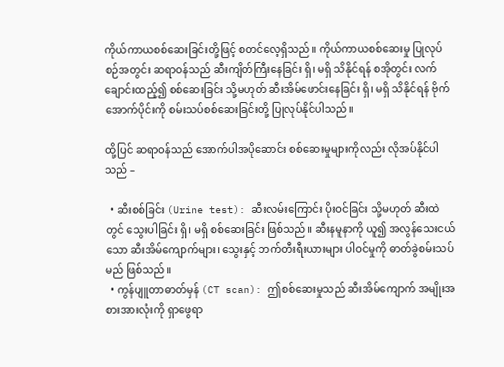ကိုယ်ကာယစစ်ဆေးခြင်းတို့ဖြင့် စတင်လေ့ရှိသည်။ ကိုယ်ကာယစစ်ဆေးမှု ပြုလုပ်စဉ်အတွင်း ဆရာဝန်သည် ဆီးကျိတ်ကြီးနေခြင်း ရှိ၊ မရှိ သိနိုင်ရန် စအိုတွင်း လက်ချောင်းထည့်၍ စစ်ဆေးခြင်း သို့မဟုတ် ဆီးအိမ်ဖောင်းနေခြင်း ရှိ၊ မရှိ သိနိုင်ရန် ဗိုက်အောက်ပိုင်းကို စမ်းသပ်စစ်ဆေးခြင်းတို့ ပြုလုပ်နိုင်ပါသည်။

ထို့ပြင် ဆရာဝန်သည် အောက်ပါအပိုဆောင်း စစ်ဆေးမှုများကိုလည်း လိုအပ်နိုင်ပါသည် –

  • ဆီးစစ်ခြင်း (Urine test): ဆီးလမ်းကြောင်း ပိုးဝင်ခြင်း သို့မဟုတ် ဆီးထဲတွင် သွေးပါခြင်း ရှိ၊ မရှိ စစ်ဆေးခြင်း ဖြစ်သည်။ ဆီးနမူနာကို ယူ၍ အလွန်သေးငယ်သော ဆီးအိမ်ကျောက်များ၊ သွေးနှင့် ဘက်တီးရီးယားများ ပါဝင်မှုကို ဓာတ်ခွဲစမ်းသပ်မည် ဖြစ်သည်။
  • ကွန်ပျူတာဓာတ်မှန် (CT scan): ဤစစ်ဆေးမှုသည် ဆီးအိမ်ကျောက် အမျိုးအစားအားလုံးကို ရှာဖွေရာ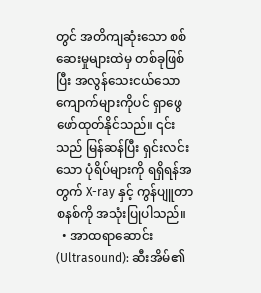တွင် အတိကျဆုံးသော စစ်ဆေးမှုများထဲမှ တစ်ခုဖြစ်ပြီး အလွန်သေးငယ်သော ကျောက်များကိုပင် ရှာဖွေဖော်ထုတ်နိုင်သည်။ ၎င်းသည် မြန်ဆန်ပြီး ရှင်းလင်းသော ပုံရိပ်များကို ရရှိရန်အတွက် X-ray နှင့် ကွန်ပျူတာစနစ်ကို အသုံးပြုပါသည်။
  • အာထရာဆောင်း (Ultrasound): ဆီးအိမ်၏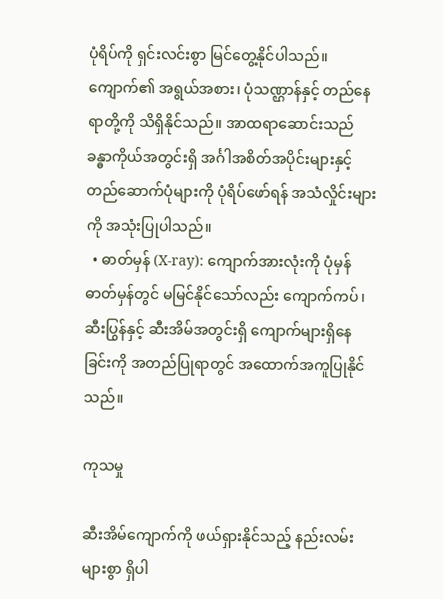ပုံရိပ်ကို ရှင်းလင်းစွာ မြင်တွေ့နိုင်ပါသည်။ ကျောက်၏ အရွယ်အစား၊ ပုံသဏ္ဌာန်နှင့် တည်နေရာတို့ကို သိရှိနိုင်သည်။ အာထရာဆောင်းသည် ခန္ဓာကိုယ်အတွင်းရှိ အင်္ဂါအစိတ်အပိုင်းများနှင့် တည်ဆောက်ပုံများကို ပုံရိပ်ဖော်ရန် အသံလှိုင်းများကို အသုံးပြုပါသည်။
  • ဓာတ်မှန် (X-ray): ကျောက်အားလုံးကို ပုံမှန်ဓာတ်မှန်တွင် မမြင်နိုင်သော်လည်း ကျောက်ကပ်၊ ဆီးပြွန်နှင့် ဆီးအိမ်အတွင်းရှိ ကျောက်များရှိနေခြင်းကို အတည်ပြုရာတွင် အထောက်အကူပြုနိုင်သည်။

ကုသမှု

ဆီးအိမ်ကျောက်ကို ဖယ်ရှားနိုင်သည့် နည်းလမ်းများစွာ ရှိပါ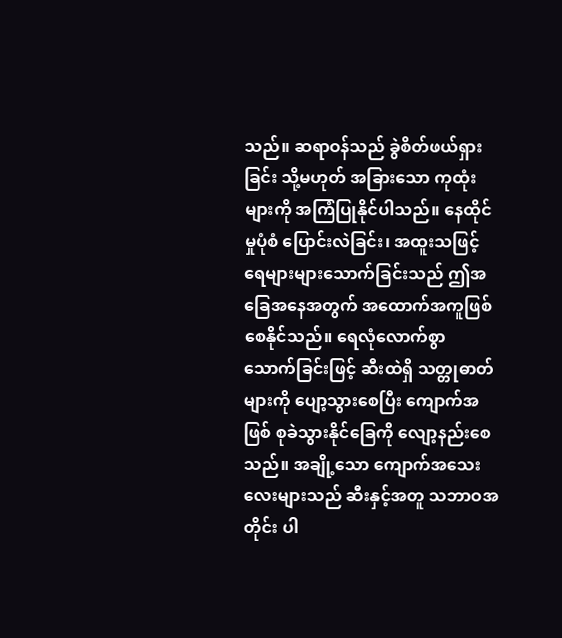သည်။ ဆရာဝန်သည် ခွဲစိတ်ဖယ်ရှားခြင်း သို့မဟုတ် အခြားသော ကုထုံးများကို အကြံပြုနိုင်ပါသည်။ နေထိုင်မှုပုံစံ ပြောင်းလဲခြင်း၊ အထူးသဖြင့် ရေများများသောက်ခြင်းသည် ဤအခြေအနေအတွက် အထောက်အကူဖြစ်စေနိုင်သည်။ ရေလုံလောက်စွာ သောက်ခြင်းဖြင့် ဆီးထဲရှိ သတ္တုဓာတ်များကို ပျော့သွားစေပြီး ကျောက်အဖြစ် စုခဲသွားနိုင်ခြေကို လျော့နည်းစေသည်။ အချို့သော ကျောက်အသေးလေးများသည် ဆီးနှင့်အတူ သဘာဝအတိုင်း ပါ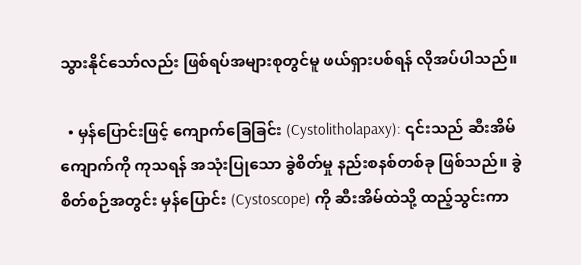သွားနိုင်သော်လည်း ဖြစ်ရပ်အများစုတွင်မူ ဖယ်ရှားပစ်ရန် လိုအပ်ပါသည်။

  • မှန်ပြောင်းဖြင့် ကျောက်ခြေခြင်း (Cystolitholapaxy): ၎င်းသည် ဆီးအိမ်ကျောက်ကို ကုသရန် အသုံးပြုသော ခွဲစိတ်မှု နည်းစနစ်တစ်ခု ဖြစ်သည်။ ခွဲစိတ်စဉ်အတွင်း မှန်ပြောင်း (Cystoscope) ကို ဆီးအိမ်ထဲသို့ ထည့်သွင်းကာ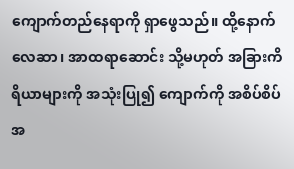ကျောက်တည်နေရာကို ရှာဖွေသည်။ ထို့နောက် လေဆာ၊ အာထရာဆောင်း သို့မဟုတ် အခြားကိရိယာများကို အသုံးပြု၍ ကျောက်ကို အစိပ်စိပ်အ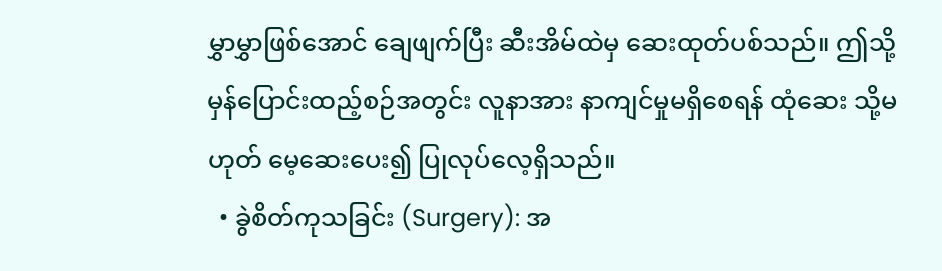မွှာမွှာဖြစ်အောင် ချေဖျက်ပြီး ဆီးအိမ်ထဲမှ ဆေးထုတ်ပစ်သည်။ ဤသို့ မှန်ပြောင်းထည့်စဉ်အတွင်း လူနာအား နာကျင်မှုမရှိစေရန် ထုံဆေး သို့မဟုတ် မေ့ဆေးပေး၍ ပြုလုပ်လေ့ရှိသည်။
  • ခွဲစိတ်ကုသခြင်း (Surgery): အ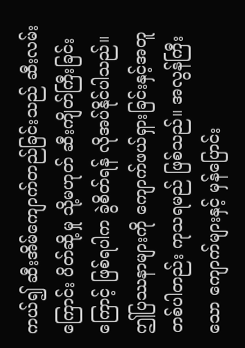ကယ်၍ ဆီးအိမ်ကျောက်တည်ခြင်းသည် ဆီးလမ်းကြောင်း ပိတ်ဆို့မှု သို့မဟုတ် ဆီးကျိတ်ကြီးခြင်းကြောင့် ဖြစ်ရပါက ခွဲစိတ်ရန် လိုအပ်နိုင်ပါသည်။ ဤပြဿနာများကို ကျောက်ဖယ်ရှားခြင်းနှင့်အတူ တစ်ပါတည်း ကုသရမည် ဖြစ်သည်။ အလွန်ကြီးသော ကျောက်များနှင့် မှန်ပြောင်း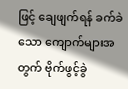ဖြင့် ချေဖျက်ရန် ခက်ခဲသော ကျောက်များအတွက် ဗိုက်ဖွင့်ခွဲ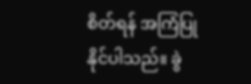စိတ်ရန် အကြံပြုနိုင်ပါသည်။ ခွဲ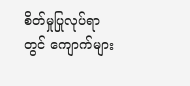စိတ်မှုပြုလုပ်ရာတွင် ကျောက်များ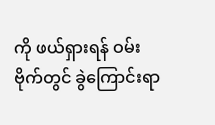ကို ဖယ်ရှားရန် ဝမ်းဗိုက်တွင် ခွဲကြောင်းရာ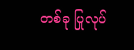တစ်ခု ပြုလုပ်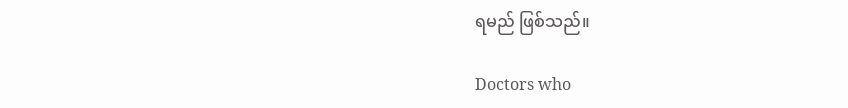ရမည် ဖြစ်သည်။

Doctors who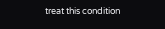treat this condition